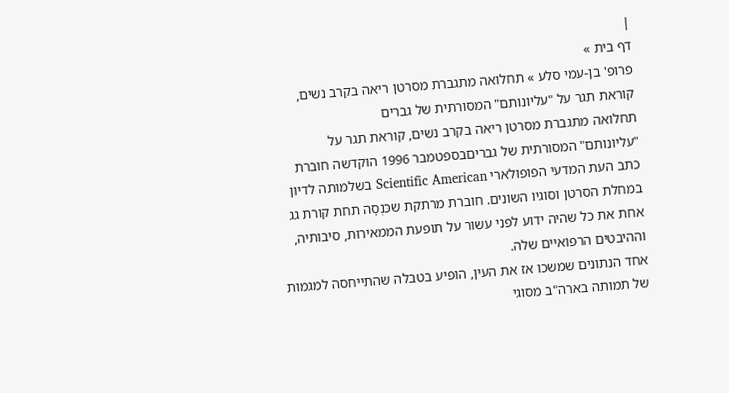|
דף בית »
פרופ' בן-עמי סלע » תחלואה מתגברת מסרטן ריאה בקרב נשים, קוראת תגר על "עליונותם" המסורתית של גברים
תחלואה מתגברת מסרטן ריאה בקרב נשים, קוראת תגר על "עליונותם" המסורתית של גבריםבספטמבר 1996 הוקדשה חוברת כתב העת המדעי הפופולארי Scientific American בשלמותה לדיון במחלת הסרטן וסוגיו השונים. חוברת מרתקת שכּנְסָה תחת קורת גג אחת את כל שהיה ידוע לפני עשור על תופעת הממאירוּת, סיבותיה, וההיבטים הרפואיים שלה.
אחד הנתונים שמשכו אז את העין, הופיע בטבלה שהתייחסה למגמות של תמותה בארה"ב מסוגי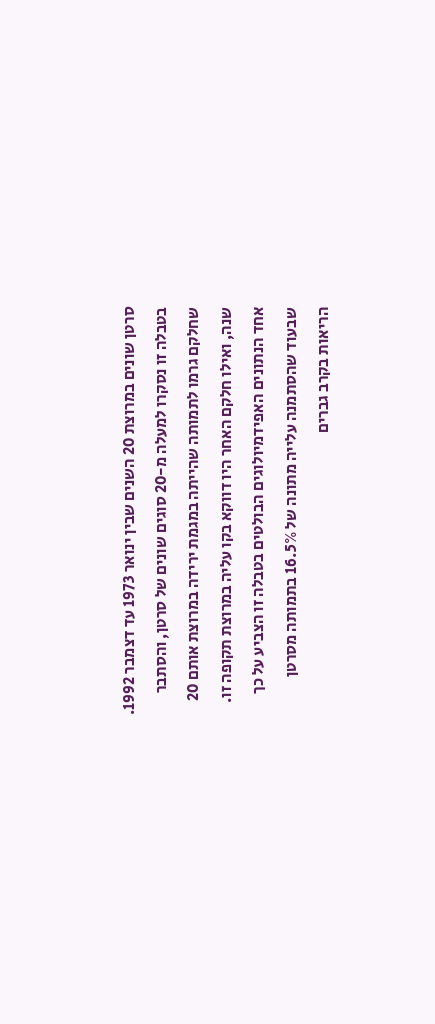סרטן שונים במרוצת 20 השנים שבין ינואר 1973 עד דצמבר 1992. בטבלה זו נסקרו למעלה מ-20 סוגים שונים של סרטן, והסתבר שחלקם גרמו לתמותה שהייתה במגמת ירידה במרוצת אותם 20 שנה, ואילו חלקם האחר היו דווקא בקו עליה במרוצת תקופה זו.
אחד הנתונים האפידמיולוגים הבולטים בטבלה זו הצביע על כך שבעוד שהסתמנה עלייה מתונה של 16.5% בתמותה מסרטן הריאות בקרב גברים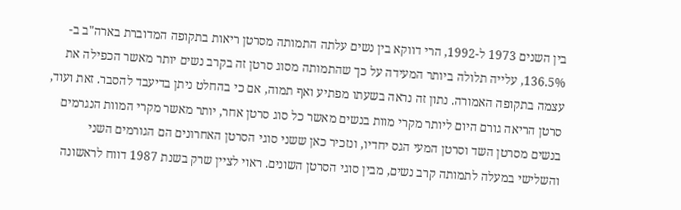בין השנים 1973 ל-1992, הרי דווקא בין נשים עלתה התמותה מסרטן ריאות בתקופה המדוברת בארה"ב ב- 136.5%, עלייה תלולה ביותר המעידה על כך שהתמותה מסוג סרטן זה בקרב נשים יותר מאשר הכפילה את עצמה בתקופה האמורה. נתון זה נראה בשעתו מפתיע ואף תמוה, אם כי בהחלט ניתן בדיעבד להסבר. זאת ועוד, סרטן הריאה גורם היום ליותר מקרי מוות בנשים מאשר כל סוג סרטן אחר, יותר מאשר מקרי המוות הנגרמים בנשים מסרטן השד וסרטן המעי הגס יחדיו, ונזכיר כאן ששני סוגי הסרטן האחרונים הם הגורמים השני והשלישי במעלה לתמותה קרב נשים, מבין סוגי הסרטן השונים. ראוי לציין שרק בשנת 1987 דווח לראשונה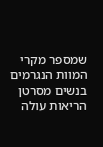שמספר מקרי המוות הנגרמים בנשים מסרטן הריאות עולה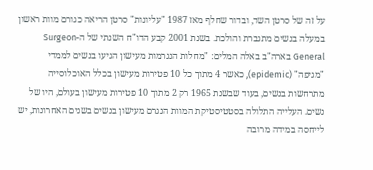על זה של סרטן השד, ובדור שחלף מאז 1987 "עליונות" סרטן הריאה כגורם מוות ראשון במעלה בנשים מתגברת והולכת. בשנת 2001 קבע הדו"ח השנתי של ה-Surgeon General בארה"ב באלה המלים: "מחלות הנגרמות מעישון הגיעו בנשים לממדי "מגיפה" (epidemic), כאשר 4 מתוך כל 10 פטירות מעישון בכלל האוכלוסייה מתרחשות בנשים, בעוד שבשנת 1965 רק 2 מתוך 10 פטירות מעישון בעולם, היו של נשים. העלייה התלולה בסטטיסטיקת המוות הנגרם מעישון בנשים בשנים האחרונות, יש לייחסה במידה מרובה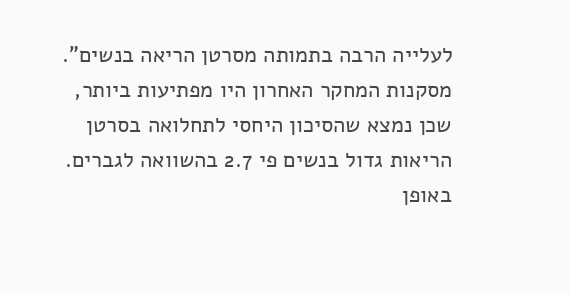לעלייה הרבה בתמותה מסרטן הריאה בנשים".
מסקנות המחקר האחרון היו מפתיעות ביותר, שכן נמצא שהסיכון היחסי לתחלואה בסרטן הריאות גדול בנשים פי 2.7 בהשוואה לגברים. באופן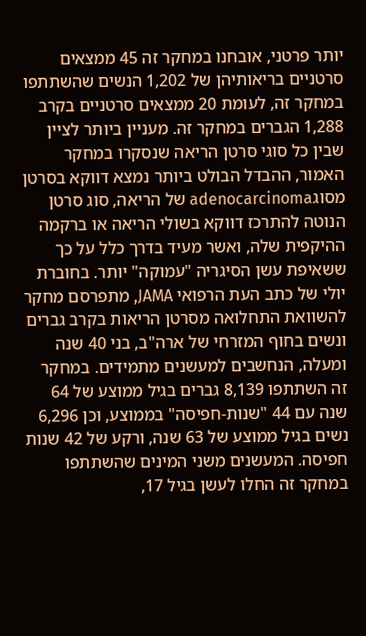יותר פרטני, אובחנו במחקר זה 45 ממצאים סרטניים בריאותיהן של 1,202 הנשים שהשתתפו במחקר זה, לעומת 20 ממצאים סרטניים בקרב 1,288 הגברים במחקר זה. מעניין ביותר לציין שבין כל סוגי סרטן הריאה שנסקרו במחקר האמור, ההבדל הבולט ביותר נמצא דווקא בסרטן מסוגadenocarcinoma של הריאה, סוג סרטן הנוטה להתרכז דווקא בשולי הריאה או ברקמה ההיקפית שלה, ואשר מעיד בדרך כלל על כך ששאיפת עשן הסיגריה "עמוקה" יותר. בחוברת יולי של כתב העת הרפואי JAMA, מתפרסם מחקר להשוואת התחלואה מסרטן הריאות בקרב גברים ונשים בחוף המזרחי של ארה"ב, בני 40 שנה ומעלה, הנחשבים למעשנים מתמידים. במחקר זה השתתפו 8,139 גברים בגיל ממוצע של 64 שנה עם 44 "שנות-חפיסה" בממוצע, וכן 6,296 נשים בגיל ממוצע של 63 שנה, ורקע של 42 שנות חפיסה. המעשנים משני המינים שהשתתפו במחקר זה החלו לעשן בגיל 17,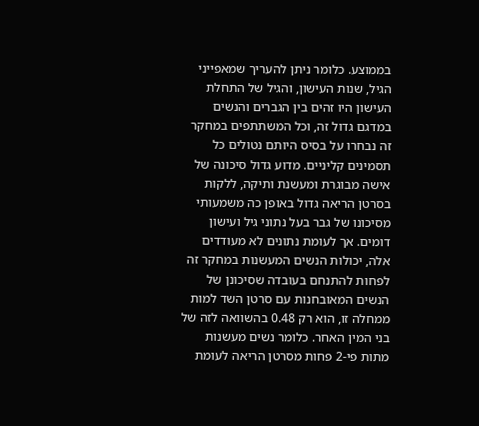בממוצע. כלומר ניתן להעריך שמאפייני הגיל, שנות העישון, והגיל של התחלת העישון היו זהים בין הגברים והנשים במדגם גדול זה, וכל המשתתפים במחקר זה נבחרו על בסיס היותם נטולים כל תסמינים קליניים. מדוע גדול סיכונה של אישה מבוגרת ומעשנת ותיקה, ללקות בסרטן הריאה גדול באופן כה משמעותי מסיכונו של גבר בעל נתוני גיל ועישון דומים. אך לעומת נתונים לא מעודדים אלה, יכולות הנשים המעשנות במחקר זה לפחות להתנחם בעובדה שסיכונן של הנשים המאובחנות עם סרטן השד למות ממחלה זו, הוא רק 0.48 בהשוואה לזה של בני המין האחר. כלומר נשים מעשנות מתות פי-2 פחות מסרטן הריאה לעומת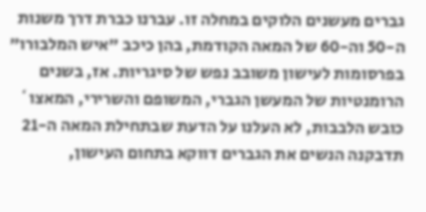גברים מעשנים הלוקים במחלה זו. עברנו כברת דרך משנות ה-50 וה-60 של המאה הקודמת, בהן כיכב "איש המלבורו" בפרסומות לעישון משובב נפש של סיגריות. אז, בשנים הרומנטיות של המעשן הגברי, המשופם והשרירי, המאצו` כובש הלבבות, לא העלנו על הדעת שבתחילת המאה ה-21 תדבקנה הנשים את הגברים דווקא בתחום העישון,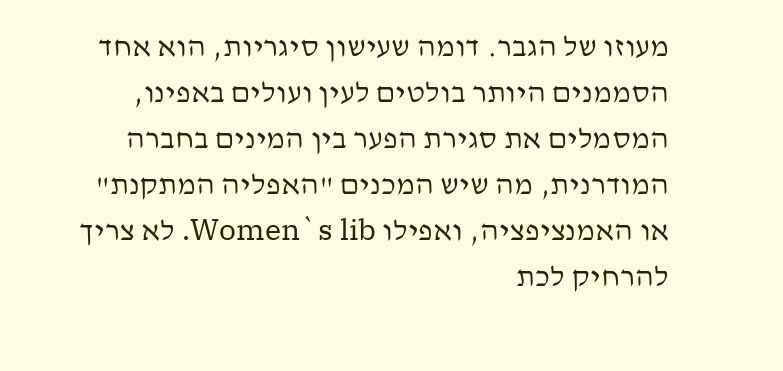מעוזו של הגבר. דומה שעישון סיגריות, הוא אחד הסממנים היותר בולטים לעין ועולים באפינו, המסמלים את סגירת הפער בין המינים בחברה המודרנית, מה שיש המכנים "האפליה המתקנת" או האמנציפציה, ואפילו Women`s lib. לא צריך להרחיק לכת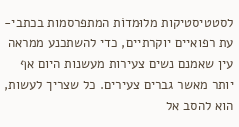לסטטיסטיקות מלוּמדוֹת המתפרסמות בכתבי-עת רפואיים יוקרתיים, כדי להשתכנע ממראה עין שאמנם נשים צעירות מעשנות היום אף יותר מאשר גברים צעירים. כל שצריך לעשות, הוא להסב אל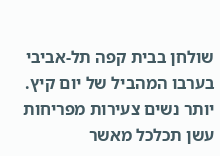שולחן בבית קפה תל-אביבי בערבו המהביל של יום קיץ. יותר נשים צעירות מפריחות עשן תכלכל מאשר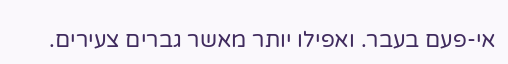אי-פעם בעבר. ואפילו יותר מאשר גברים צעירים.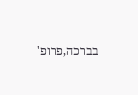בברכה,פרופ'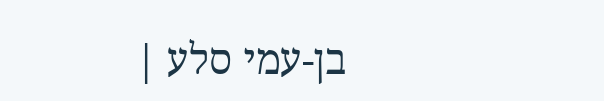בן-עמי סלע |